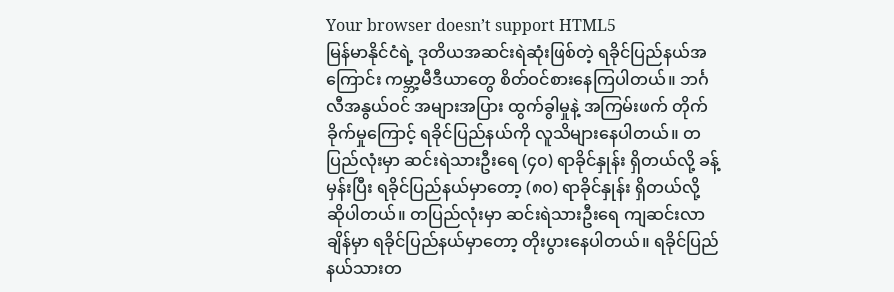Your browser doesn’t support HTML5
မြန်မာနိုင်ငံရဲ့ ဒုတိယအဆင်းရဲဆုံးဖြစ်တဲ့ ရခိုင်ပြည်နယ်အကြောင်း ကမ္ဘာ့မီဒီယာတွေ စိတ်ဝင်စားနေကြပါတယ်။ ဘင်္ဂလီအနွယ်ဝင် အများအပြား ထွက်ခွါမှုနဲ့ အကြမ်းဖက် တိုက်ခိုက်မှုကြောင့် ရခိုင်ပြည်နယ်ကို လူသိများနေပါတယ်။ တပြည်လုံးမှာ ဆင်းရဲသားဦးရေ (၄၀) ရာခိုင်နှုန်း ရှိတယ်လို့ ခန့်မှန်းပြီး ရခိုင်ပြည်နယ်မှာတော့ (၈၀) ရာခိုင်နှုန်း ရှိတယ်လို့ ဆိုပါတယ်။ တပြည်လုံးမှာ ဆင်းရဲသားဦးရေ ကျဆင်းလာချိန်မှာ ရခိုင်ပြည်နယ်မှာတော့ တိုးပွားနေပါတယ်။ ရခိုင်ပြည်နယ်သားတ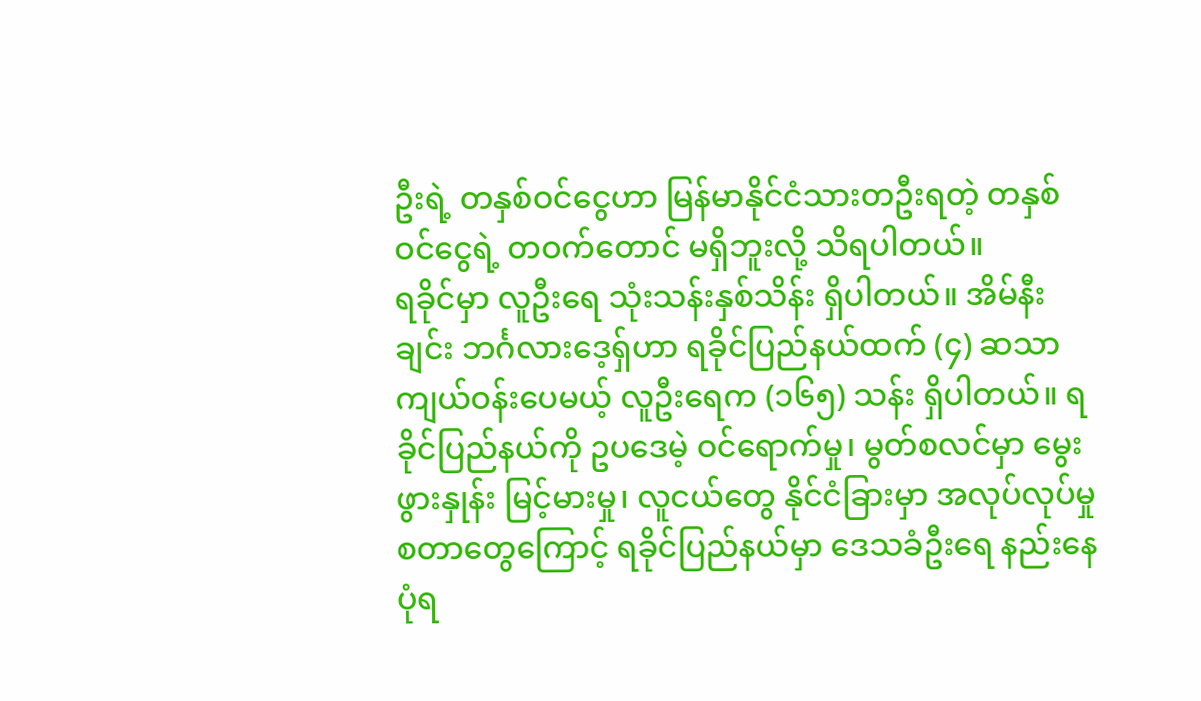ဦးရဲ့ တနှစ်ဝင်ငွေဟာ မြန်မာနိုင်ငံသားတဦးရတဲ့ တနှစ်ဝင်ငွေရဲ့ တဝက်တောင် မရှိဘူးလို့ သိရပါတယ်။
ရခိုင်မှာ လူဦးရေ သုံးသန်းနှစ်သိန်း ရှိပါတယ်။ အိမ်နီးချင်း ဘင်္ဂလားဒေ့ရှ်ဟာ ရခိုင်ပြည်နယ်ထက် (၄) ဆသာ ကျယ်ဝန်းပေမယ့် လူဦးရေက (၁၆၅) သန်း ရှိပါတယ်။ ရခိုင်ပြည်နယ်ကို ဥပဒေမဲ့ ဝင်ရောက်မှု၊ မွတ်စလင်မှာ မွေးဖွားနှုန်း မြင့်မားမှု၊ လူငယ်တွေ နိုင်ငံခြားမှာ အလုပ်လုပ်မှု စတာတွေကြောင့် ရခိုင်ပြည်နယ်မှာ ဒေသခံဦးရေ နည်းနေပုံရ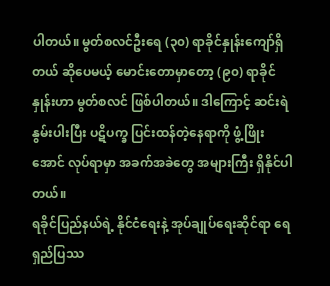ပါတယ်။ မွတ်စလင်ဦးရေ (၃၀) ရာခိုင်နှုန်းကျော်ရှိတယ် ဆိုပေမယ့် မောင်းတောမှာတော့ (၉၀) ရာခိုင်နှုန်းဟာ မွတ်စလင် ဖြစ်ပါတယ်။ ဒါကြောင့် ဆင်းရဲနွမ်းပါးပြီး ပဋိပက္ခ ပြင်းထန်တဲ့နေရာကို ဖွံ့ဖြိုးအောင် လုပ်ရာမှာ အခက်အခဲတွေ အများကြီး ရှိနိုင်ပါတယ်။
ရခိုင်ပြည်နယ်ရဲ့ နိုင်ငံရေးနဲ့ အုပ်ချုပ်ရေးဆိုင်ရာ ရေရှည်ပြဿ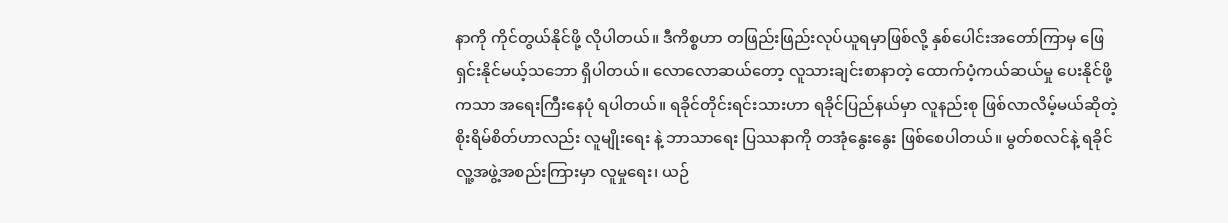နာကို ကိုင်တွယ်နိုင်ဖို့ လိုပါတယ်။ ဒီကိစ္စဟာ တဖြည်းဖြည်းလုပ်ယူရမှာဖြစ်လို့ နှစ်ပေါင်းအတော်ကြာမှ ဖြေရှင်းနိုင်မယ့်သဘော ရှိပါတယ်။ လောလောဆယ်တော့ လူသားချင်းစာနာတဲ့ ထောက်ပံ့ကယ်ဆယ်မှု ပေးနိုင်ဖို့ကသာ အရေးကြီးနေပုံ ရပါတယ်။ ရခိုင်တိုင်းရင်းသားဟာ ရခိုင်ပြည်နယ်မှာ လူနည်းစု ဖြစ်လာလိမ့်မယ်ဆိုတဲ့ စိုးရိမ်စိတ်ဟာလည်း လူမျိုးရေး နဲ့ ဘာသာရေး ပြဿနာကို တအုံနွေးနွေး ဖြစ်စေပါတယ်။ မွတ်စလင်နဲ့ ရခိုင်လူ့အဖွဲ့အစည်းကြားမှာ လူမှုရေး၊ ယဉ်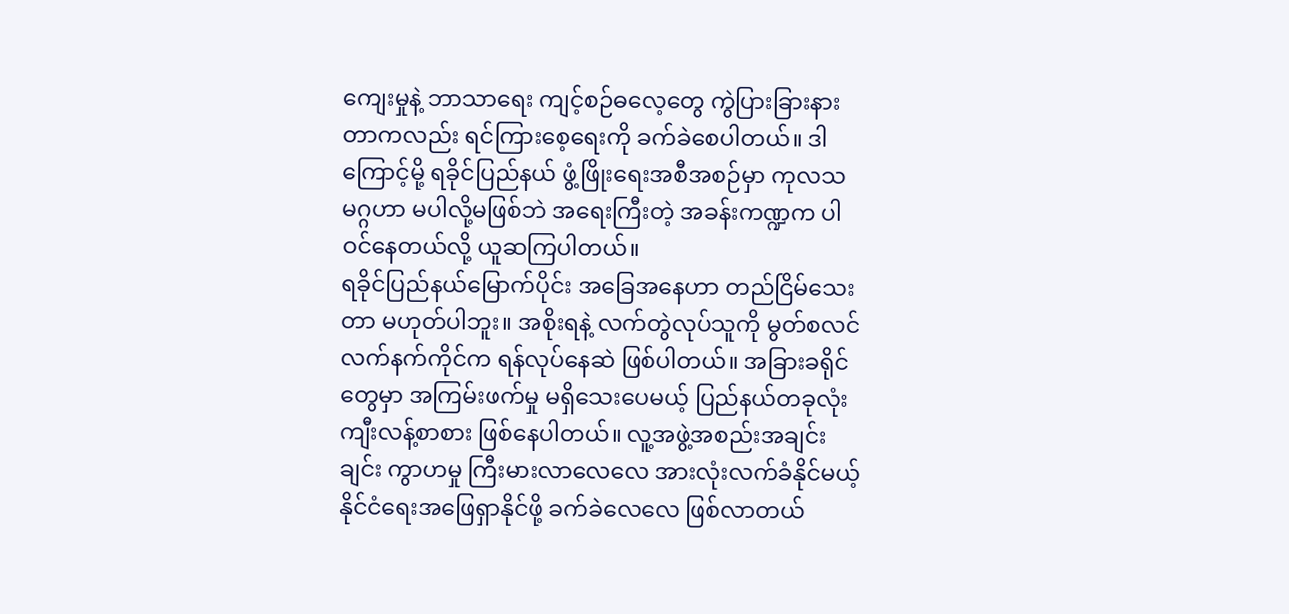ကျေးမှုနဲ့ ဘာသာရေး ကျင့်စဉ်ဓလေ့တွေ ကွဲပြားခြားနားတာကလည်း ရင်ကြားစေ့ရေးကို ခက်ခဲစေပါတယ်။ ဒါကြောင့်မို့ ရခိုင်ပြည်နယ် ဖွံ့ဖြိုးရေးအစီအစဉ်မှာ ကုလသမဂ္ဂဟာ မပါလို့မဖြစ်ဘဲ အရေးကြီးတဲ့ အခန်းကဏ္ဍက ပါဝင်နေတယ်လို့ ယူဆကြပါတယ်။
ရခိုင်ပြည်နယ်မြောက်ပိုင်း အခြေအနေဟာ တည်ငြိမ်သေးတာ မဟုတ်ပါဘူး။ အစိုးရနဲ့ လက်တွဲလုပ်သူကို မွတ်စလင်လက်နက်ကိုင်က ရန်လုပ်နေဆဲ ဖြစ်ပါတယ်။ အခြားခရိုင်တွေမှာ အကြမ်းဖက်မှု မရှိသေးပေမယ့် ပြည်နယ်တခုလုံး ကျီးလန့်စာစား ဖြစ်နေပါတယ်။ လူ့အဖွဲ့အစည်းအချင်းချင်း ကွာဟမှု ကြီးမားလာလေလေ အားလုံးလက်ခံနိုင်မယ့် နိုင်ငံရေးအဖြေရှာနိုင်ဖို့ ခက်ခဲလေလေ ဖြစ်လာတယ်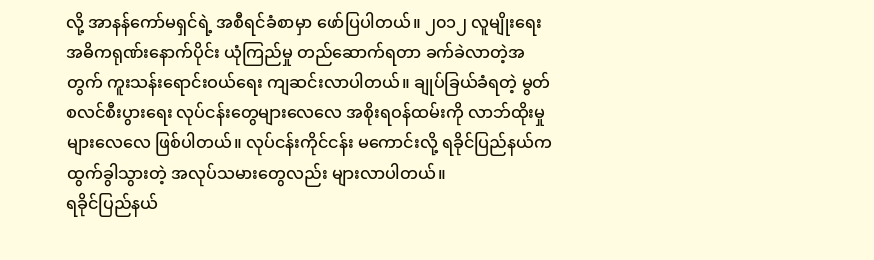လို့ အာနန်ကော်မရှင်ရဲ့ အစီရင်ခံစာမှာ ဖော်ပြပါတယ်။ ၂၀၁၂ လူမျိုးရေးအဓိကရုဏ်းနောက်ပိုင်း ယုံကြည်မှု တည်ဆောက်ရတာ ခက်ခဲလာတဲ့အတွက် ကူးသန်းရောင်းဝယ်ရေး ကျဆင်းလာပါတယ်။ ချုပ်ခြယ်ခံရတဲ့ မွတ်စလင်စီးပွားရေး လုပ်ငန်းတွေများလေလေ အစိုးရဝန်ထမ်းကို လာဘ်ထိုးမှု များလေလေ ဖြစ်ပါတယ်။ လုပ်ငန်းကိုင်ငန်း မကောင်းလို့ ရခိုင်ပြည်နယ်က ထွက်ခွါသွားတဲ့ အလုပ်သမားတွေလည်း များလာပါတယ်။
ရခိုင်ပြည်နယ်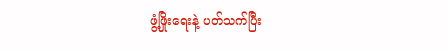ဖွံ့ဖြိုးရေးနဲ့ ပတ်သက်ပြီး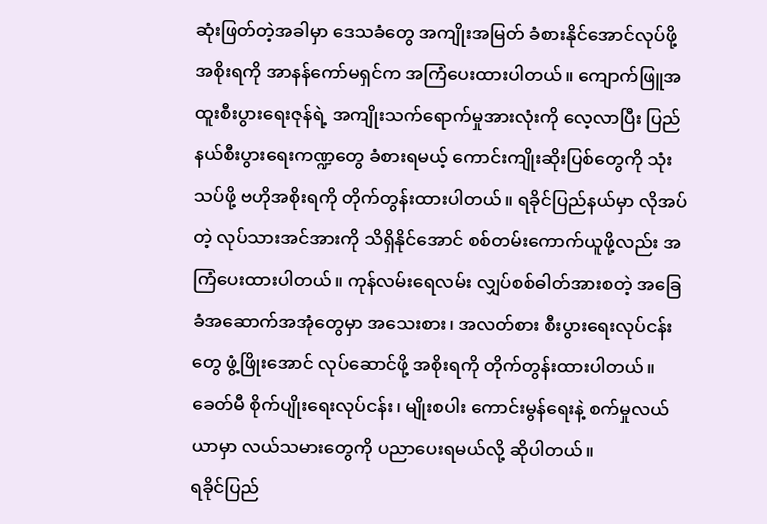ဆုံးဖြတ်တဲ့အခါမှာ ဒေသခံတွေ အကျိုးအမြတ် ခံစားနိုင်အောင်လုပ်ဖို့ အစိုးရကို အာနန်ကော်မရှင်က အကြံပေးထားပါတယ်။ ကျောက်ဖြူအထူးစီးပွားရေးဇုန်ရဲ့ အကျိုးသက်ရောက်မှုအားလုံးကို လေ့လာပြီး ပြည်နယ်စီးပွားရေးကဏ္ဍတွေ ခံစားရမယ့် ကောင်းကျိုးဆိုးပြစ်တွေကို သုံးသပ်ဖို့ ဗဟိုအစိုးရကို တိုက်တွန်းထားပါတယ်။ ရခိုင်ပြည်နယ်မှာ လိုအပ်တဲ့ လုပ်သားအင်အားကို သိရှိနိုင်အောင် စစ်တမ်းကောက်ယူဖို့လည်း အကြံပေးထားပါတယ်။ ကုန်လမ်းရေလမ်း လျှပ်စစ်ဓါတ်အားစတဲ့ အခြေခံအဆောက်အအုံတွေမှာ အသေးစား၊ အလတ်စား စီးပွားရေးလုပ်ငန်းတွေ ဖွံ့ဖြိုးအောင် လုပ်ဆောင်ဖို့ အစိုးရကို တိုက်တွန်းထားပါတယ်။ ခေတ်မီ စိုက်ပျိုးရေးလုပ်ငန်း၊ မျိုးစပါး ကောင်းမွန်ရေးနဲ့ စက်မှုလယ်ယာမှာ လယ်သမားတွေကို ပညာပေးရမယ်လို့ ဆိုပါတယ်။
ရခိုင်ပြည်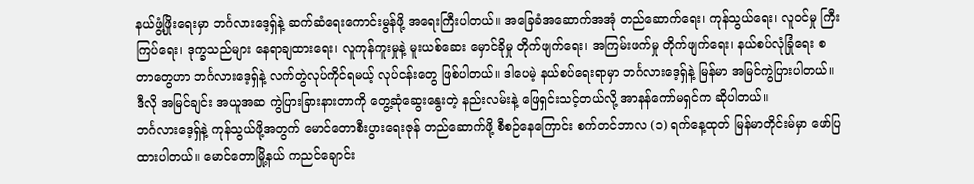နယ်ဖွံ့ဖြိုးရေးမှာ ဘင်္ဂလားဒေ့ရှ်နဲ့ ဆက်ဆံရေးကောင်းမွန်ဖို့ အရေးကြီးပါတယ်။ အခြေခံအဆောက်အအုံ တည်ဆောက်ရေး၊ ကုန်သွယ်ရေး၊ လူဝင်မှု ကြီးကြပ်ရေး၊ ဒုက္ခသည်များ နေရာချထားရေး၊ လူကုန်ကူးမှုနဲ့ မူးယစ်ဆေး မှောင်ခိုမှု တိုက်ဖျက်ရေး၊ အကြမ်းဖက်မှု တိုက်ဖျက်ရေး၊ နယ်စပ်လုံခြုံရေး စတာတွေဟာ ဘင်္ဂလားဒေ့ရှ်နဲ့ လက်တွဲလုပ်ကိုင်ရမယ့် လုပ်ငန်းတွေ ဖြစ်ပါတယ်။ ဒါပေမဲ့ နယ်စပ်ရေးရာမှာ ဘင်္ဂလားဒေ့ရှ်နဲ့ မြန်မာ အမြင်ကွဲပြားပါတယ်။ ဒီလို အမြင်ချင်း အယူအဆ ကွဲပြားခြားနားတာကို တွေ့ဆုံဆွေးနွေးတဲ့ နည်းလမ်းနဲ့ ဖြေရှင်းသင့်တယ်လို့ အာနန်ကော်မရှင်က ဆိုပါတယ်။
ဘင်္ဂလားဒေ့ရှ်နဲ့ ကုန်သွယ်ဖို့အတွက် မောင်တောစီးပွားရေးဇုန် တည်ဆောက်ဖို့ စီစဉ်နေကြောင်း စက်တင်ဘာလ (၁) ရက်နေ့ထုတ် မြန်မာတိုင်းမ်မှာ ဖော်ပြထားပါတယ်။ မောင်တောမြို့နယ် ကညင်ချောင်း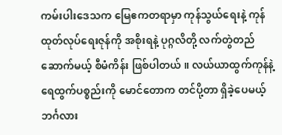ကမ်းပါးဒေသက မြေဧကတရာမှာ ကုန်သွယ်ရေးနဲ့ ကုန်ထုတ်လုပ်ရေးဇုန်ကို အစိုးရနဲ့ ပုဂ္ဂလိတို့ လက်တွဲတည်ဆောက်မယ့် စီမံကိန်း ဖြစ်ပါတယ်။ လယ်ယာထွက်ကုန်နဲ့ ရေထွက်ပစ္စည်းကို မောင်တောက တင်ပို့တာ ရှိခဲ့ပေမယ့် ဘင်္ဂလား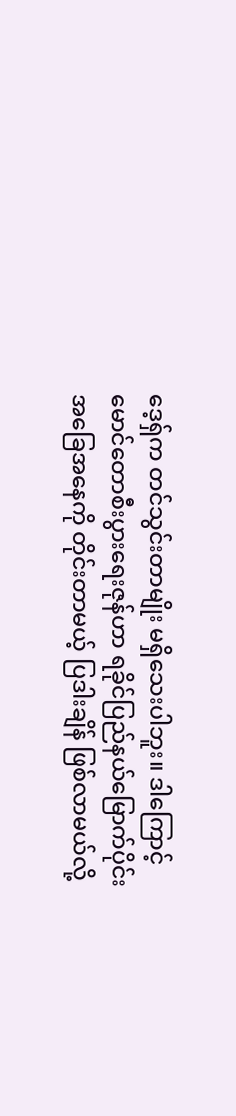ဒေ့ရှ်က တင်သွင်းတာမျိုး မရှိသေးပါဘူး။ ဒါကြောင့် မောင်တောစီးပွားရေးဇုန်ဟာ ရခိုင်ပြည်နယ်မြောက်ပိုင်းအခြေအနေကို တိုင်းတာမယ့် ပြဒါးချိန် ဖြစ်လာမယ်လို့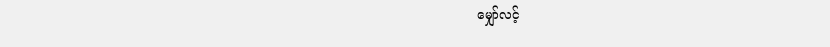မျှော်လင့်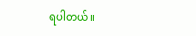ရပါတယ်။